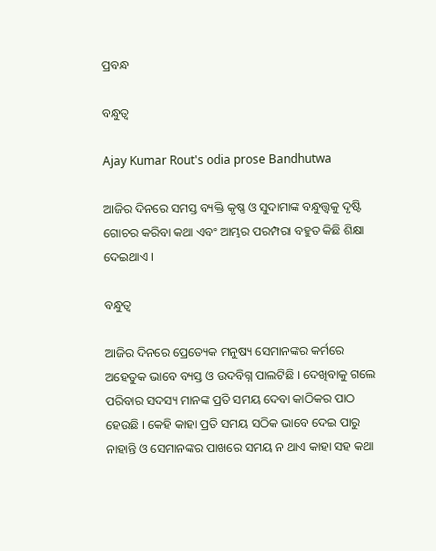ପ୍ରବନ୍ଧ

ବନ୍ଧୁତ୍ୱ

Ajay Kumar Rout's odia prose Bandhutwa

ଆଜିର ଦିନରେ ସମସ୍ତ ବ୍ୟକ୍ତି କୃଷ୍ଣ ଓ ସୁଦାମାଙ୍କ ବନ୍ଧୁତ୍ତ୍ୱକୁ ଦୃଷ୍ଟି ଗୋଚର କରିବା କଥା ଏବଂ ଆମ୍ଭର ପରମ୍ପରା ବହୁତ କିଛି ଶିକ୍ଷା ଦେଇଥାଏ ।

ବନ୍ଧୁତ୍ୱ

ଆଜିର ଦିନରେ ପ୍ରେତ୍ୟେକ ମନୁଷ୍ୟ ସେମାନଙ୍କର କର୍ମରେ ଅହେତୁକ ଭାବେ ବ୍ୟସ୍ତ ଓ ଉଦବିଗ୍ନ ପାଲଟିଛି । ଦେଖିବାକୁ ଗଲେ ପରିବାର ସଦସ୍ୟ ମାନଙ୍କ ପ୍ରତି ସମୟ ଦେବା କାଠିକର ପାଠ ହେଉଛି । କେହି କାହା ପ୍ରତି ସମୟ ସଠିକ ଭାବେ ଦେଇ ପାରୁ ନାହାନ୍ତି ଓ ସେମାନଙ୍କର ପାଖରେ ସମୟ ନ ଥାଏ କାହା ସହ କଥା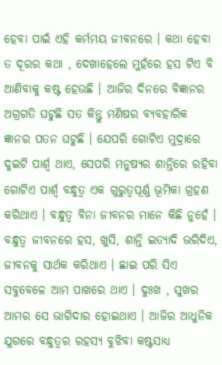ହେବା ପାଇଁ ଏହି କର୍ମମୟ ଜୀବନରେ । କଥା ହେବା ତ ଦୂରର କଥା , ଦେଖାହେଲେ ମୁହଁରେ ହସ ଟିଏ ବି ଆଣିବାକୁ କଷ୍ଟ ହେଉଛି । ଆଜିର ଦିନରେ ବିଜ୍ଞାନର ଅଗ୍ରଗତି ଘଟୁଛି ସତ କିନ୍ତୁ ମଣିଷର ବ୍ୟବହାରିକ ଜ୍ଞାନର ପତନ ଘଟୁଛି । ଯେପରି ଗୋଟିଏ ମୁଦ୍ରାରେ ଦୁଇଟି ପାର୍ଶ୍ୱ ଥାଏ, ସେପରି ମନୁଷ୍ୟର ଶାନ୍ତିରେ ରହିବା ଗୋଟିଏ ପାର୍ଶ୍ୱ ବନ୍ଧୁତ୍ୱ ଏକ ଗୁରୁତ୍ୱପୂର୍ଣ୍ଣ ଭୂମିକା ଗ୍ରହଣ କରିଥାଏ । ବନ୍ଧୁତ୍ୱ ବିନା ଜୀବନର ମାନେ କିଛି ନୁହେଁ । ବନ୍ଧୁତ୍ୱ ଜୀବନରେ ହସ, ଖୁସି, ଶାନ୍ତି ଇତ୍ୟାଦି ଭରିଦିଏ, ଜୀବନକୁ ସାର୍ଥକ କରିଥାଏ । ଛାଇ ପରି ସିଏ ସବୁବେଳେ ଆମ ପାଖରେ ଥାଏ । ଦୁଃଖ , ସୁଖର ଆମର ସେ ଭାଗିଦାର ହୋଇଥାଏ । ଆଜିର ଆଧୁନିକ ଯୁଗରେ ବନ୍ଧୁତ୍ୱର ରହସ୍ୟ ବୁଝିବା କଷ୍ଟସାଧ୍ୟ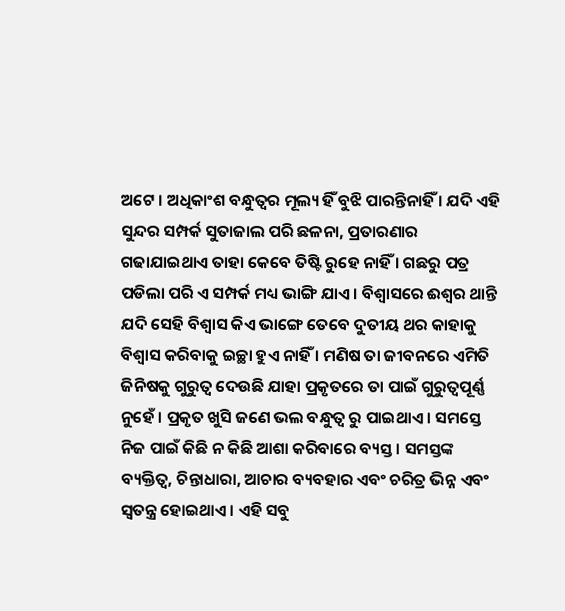ଅଟେ । ଅଧିକାଂଶ ବନ୍ଧୁତ୍ୱର ମୂଲ୍ୟ ହିଁ ବୁଝି ପାରନ୍ତିନାହିଁ । ଯଦି ଏହି ସୁନ୍ଦର ସମ୍ପର୍କ ସୁତାଜାଲ ପରି ଛଳନା, ପ୍ରତାରଣାର ଗଢାଯାଇଥାଏ ତାହା କେବେ ତିଷ୍ଟି ରୁହେ ନାହିଁ । ଗଛରୁ ପତ୍ର ପଡିଲା ପରି ଏ ସମ୍ପର୍କ ମଧ୍ୟ ଭାଙ୍ଗି ଯାଏ । ବିଶ୍ୱାସରେ ଈଶ୍ବର ଥାନ୍ତି ଯଦି ସେହି ବିଶ୍ବାସ କିଏ ଭାଙ୍ଗେ ତେବେ ଦୁତୀୟ ଥର କାହାକୁ ବିଶ୍ୱାସ କରିବାକୁ ଇଚ୍ଛା ହୁଏ ନାହିଁ । ମଣିଷ ତା ଜୀବନରେ ଏମିତି ଜିନିଷକୁ ଗୁରୁତ୍ୱ ଦେଉଛି ଯାହା ପ୍ରକୃତରେ ତା ପାଇଁ ଗୁରୁତ୍ୱପୂର୍ଣ୍ଣ ନୁହେଁ । ପ୍ରକୃତ ଖୁସି ଜଣେ ଭଲ ବନ୍ଧୁତ୍ୱ ରୁ ପାଇଥାଏ । ସମସ୍ତେ ନିଜ ପାଇଁ କିଛି ନ କିଛି ଆଶା କରିବାରେ ବ୍ୟସ୍ତ । ସମସ୍ତଙ୍କ ବ୍ୟକ୍ତିତ୍ୱ, ଚିନ୍ତାଧାରା, ଆଚାର ବ୍ୟବହାର ଏବଂ ଚରିତ୍ର ଭିନ୍ନ ଏବଂ ସ୍ୱତନ୍ତ୍ର ହୋଇଥାଏ । ଏହି ସବୁ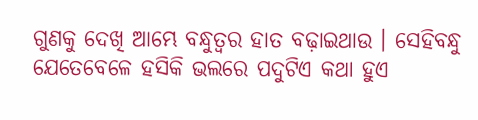ଗୁଣକୁ ଦେଖି ଆମ୍ଭେ ବନ୍ଧୁତ୍ୱର ହାତ ବଢ଼ାଇଥାଉ । ସେହିବନ୍ଧୁ ଯେତେବେଳେ ହସିକି ଭଲରେ ପଦୁଟିଏ କଥା ହୁଏ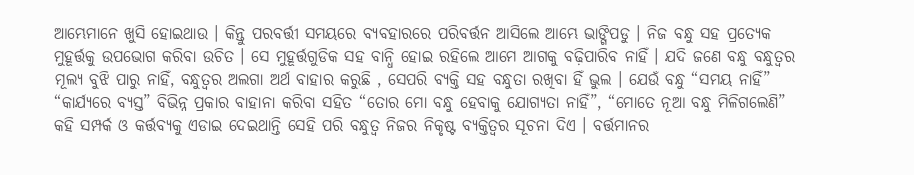ଆମ୍ଭେମାନେ ଖୁସି ହୋଇଥାଉ । କିନ୍ତୁ ପରବର୍ତ୍ତୀ ସମୟରେ ବ୍ୟବହାରରେ ପରିବର୍ତ୍ତନ ଆସିଲେ ଆମ୍ଭେ ଭାଙ୍ଗିପଡୁ । ନିଜ ବନ୍ଧୁ ସହ ପ୍ରତ୍ୟେକ ମୁହୂର୍ତ୍ତକୁ ଉପଭୋଗ କରିବା ଉଚିତ । ସେ ମୁହୂର୍ତ୍ତଗୁଡିକ ସହ ବାନ୍ଧି ହୋଇ ରହିଲେ ଆମେ ଆଗକୁ ବଢ଼ିପାରିବ ନାହିଁ । ଯଦି ଜଣେ ବନ୍ଧୁ ବନ୍ଧୁତ୍ୱର ମୂଲ୍ୟ ବୁଝି ପାରୁ ନାହିଁ, ବନ୍ଧୁତ୍ୱର ଅଲଗା ଅର୍ଥ ବାହାର କରୁଛି , ସେପରି ବ୍ୟକ୍ତି ସହ ବନ୍ଧୁତା ରଖିବା ହିଁ ଭୁଲ । ଯେଉଁ ବନ୍ଧୁ “ସମୟ ନାହିଁ” “କାର୍ଯ୍ୟରେ ବ୍ୟସ୍ତ” ବିଭିନ୍ନ ପ୍ରକାର ବାହାନା କରିବା ସହିତ “ତୋର ମୋ ବନ୍ଧୁ ହେବାକୁ ଯୋଗ୍ୟତା ନାହିଁ”, “ମୋତେ ନୂଆ ବନ୍ଧୁ ମିଳିଗଲେଣି” କହି ସମ୍ପର୍କ ଓ କର୍ତ୍ତବ୍ୟକୁ ଏଡାଇ ଦେଇଥାନ୍ତି ସେହି ପରି ବନ୍ଧୁତ୍ୱ ନିଜର ନିକୃଷ୍ଟ ବ୍ୟକ୍ତିତ୍ୱର ସୂଚନା ଦିଏ । ବର୍ତ୍ତମାନର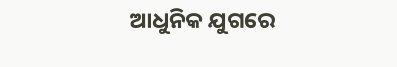ଆଧୁନିକ ଯୁଗରେ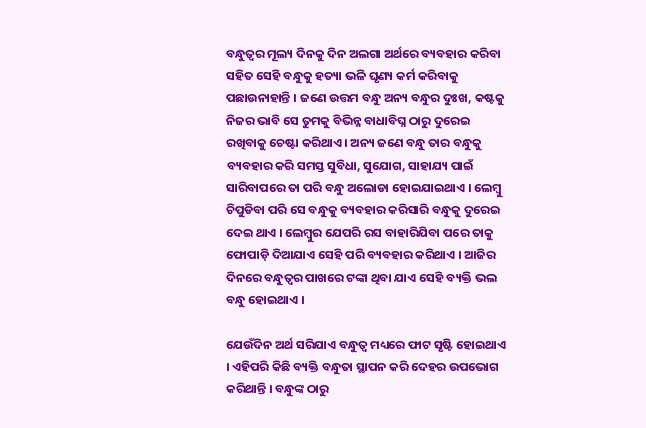ବନ୍ଧୁତ୍ବର ମୂଲ୍ୟ ଦିନକୁ ଦିନ ଅଲଗା ଅର୍ଥରେ ବ୍ୟବହାର କରିବା ସହିତ ସେହି ବନ୍ଧୁକୁ ହତ୍ୟା ଭଳି ଘୃଣ୍ୟ କର୍ମ କରିବାକୁ ପଛାଉନାହାନ୍ତି । ଜଣେ ଉତ୍ତମ ବନ୍ଧୁ ଅନ୍ୟ ବନ୍ଧୁର ଦୁଃଖ, କଷ୍ଟକୁ ନିଜର ଭାବି ସେ ତୁମକୁ ବିଭିନ୍ନ ବାଧାବିଘ୍ନ ଠାରୁ ଦୁରେଇ ରଖିବାକୁ ଚେଷ୍ଟା କରିଥାଏ । ଅନ୍ୟ ଜଣେ ବନ୍ଧୁ ତାର ବନ୍ଧୁକୁ ବ୍ୟବହାର କରି ସମସ୍ତ ସୁବିଧା, ସୁଯୋଗ, ସାହାଯ୍ୟ ପାଇଁ ସାରିବାପରେ ତା ପରି ବନ୍ଧୁ ଅଲୋଡା ହୋଇଯାଇଥାଏ । ଲେମ୍ବୁ ଚିପୁଡିବା ପରି ସେ ବନ୍ଧୁକୁ ବ୍ୟବହାର କରିସାରି ବନ୍ଧୁକୁ ଦୁରେଇ ଦେଇ ଥାଏ । ଲେମ୍ବୁର ଯେପରି ରସ ବାହାରିଯିବା ପରେ ତାକୁ ଫୋପାଡ଼ି ଦିଆଯାଏ ସେହି ପରି ବ୍ୟବହାର କରିଥାଏ । ଆଜିର ଦିନରେ ବନ୍ଧୁତ୍ୱର ପାଖରେ ଟଙ୍କା ଥିବା ଯାଏ ସେହି ବ୍ୟକ୍ତି ଭଲ ବନ୍ଧୁ ହୋଇଥାଏ ।

ଯେଉଁଦିନ ଅର୍ଥ ସରିଯାଏ ବନ୍ଧୁତ୍ୱ ମଧ୍ୟରେ ଫାଟ ସୃଷ୍ଟି ହୋଇଥାଏ । ଏହିପରି କିଛି ବ୍ୟକ୍ତି ବନ୍ଧୁତା ସ୍ଥାପନ କରି ଦେହର ଉପଭୋଗ କରିଥାନ୍ତି । ବନ୍ଧୁଙ୍କ ଠାରୁ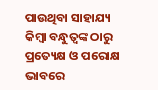ପାଉଥିବା ସାହାଯ୍ୟ କିମ୍ବା ବନ୍ଧୁତ୍ୱଙ୍କ ଠାରୁ ପ୍ରତ୍ୟେକ୍ଷ ଓ ପରୋକ୍ଷ ଭାବରେ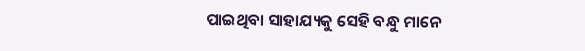ପାଇଥିବା ସାହାଯ୍ୟକୁ ସେହି ବନ୍ଧୁ ମାନେ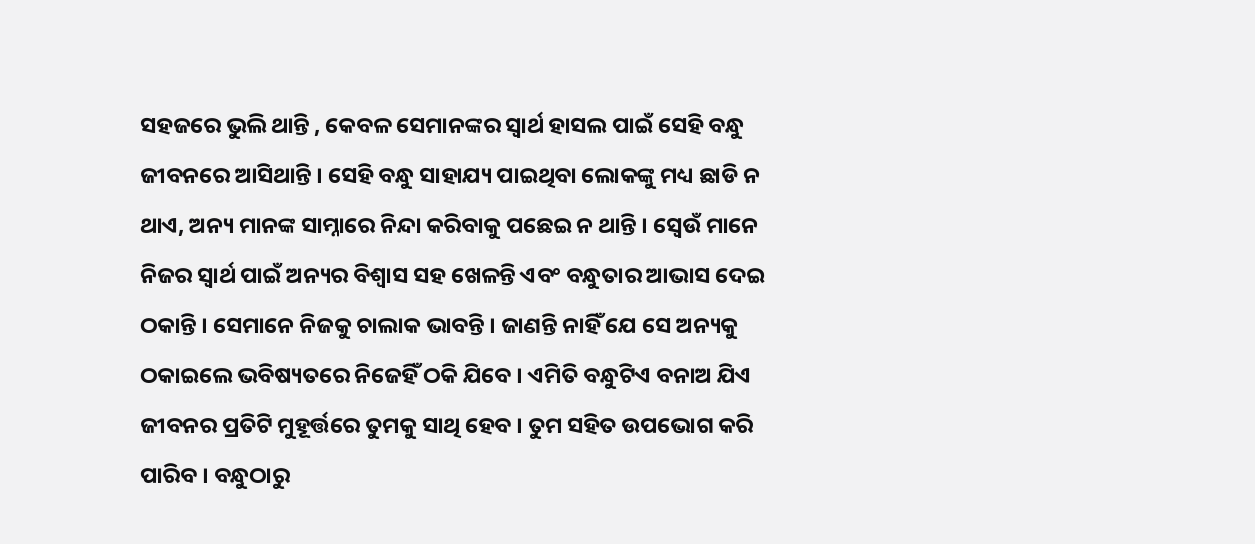ସହଜରେ ଭୁଲି ଥାନ୍ତି , କେବଳ ସେମାନଙ୍କର ସ୍ୱାର୍ଥ ହାସଲ ପାଇଁ ସେହି ବନ୍ଧୁ ଜୀବନରେ ଆସିଥାନ୍ତି । ସେହି ବନ୍ଧୁ ସାହାଯ୍ୟ ପାଇଥିବା ଲୋକଙ୍କୁ ମଧ୍ୟ ଛାଡି ନ ଥାଏ, ଅନ୍ୟ ମାନଙ୍କ ସାମ୍ନାରେ ନିନ୍ଦା କରିବାକୁ ପଛେଇ ନ ଥାନ୍ତି । ସ୍ୱେଉଁ ମାନେ ନିଜର ସ୍ୱାର୍ଥ ପାଇଁ ଅନ୍ୟର ବିଶ୍ୱାସ ସହ ଖେଳନ୍ତି ଏବଂ ବନ୍ଧୁତାର ଆଭାସ ଦେଇ ଠକାନ୍ତି । ସେମାନେ ନିଜକୁ ଚାଲାକ ଭାବନ୍ତି । ଜାଣନ୍ତି ନାହିଁ ଯେ ସେ ଅନ୍ୟକୁ ଠକାଇଲେ ଭବିଷ୍ୟତରେ ନିଜେହିଁ ଠକି ଯିବେ । ଏମିତି ବନ୍ଧୁଟିଏ ବନାଅ ଯିଏ ଜୀବନର ପ୍ରତିଟି ମୁହୂର୍ତ୍ତରେ ତୁମକୁ ସାଥି ହେବ । ତୁମ ସହିତ ଉପଭୋଗ କରି ପାରିବ । ବନ୍ଧୁଠାରୁ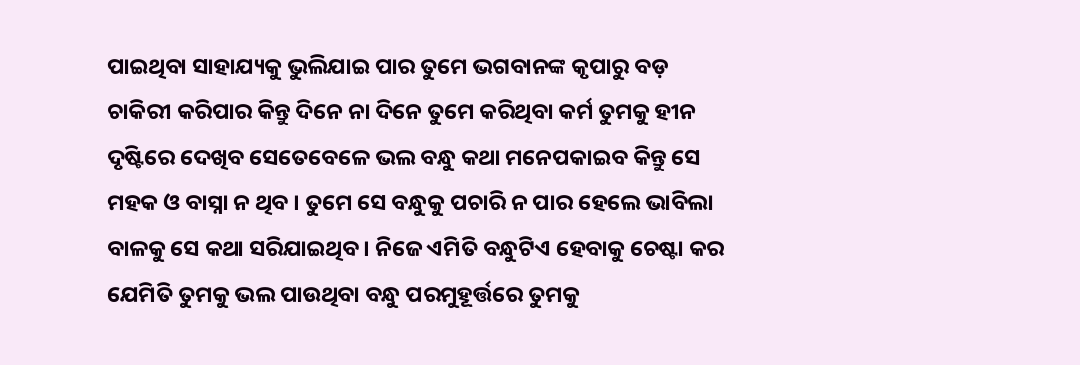ପାଇଥିବା ସାହାଯ୍ୟକୁ ଭୁଲିଯାଇ ପାର ତୁମେ ଭଗବାନଙ୍କ କୃପାରୁ ବଡ଼ ଚାକିରୀ କରିପାର କିନ୍ତୁ ଦିନେ ନା ଦିନେ ତୁମେ କରିଥିବା କର୍ମ ତୁମକୁ ହୀନ ଦୃଷ୍ଟିରେ ଦେଖିବ ସେତେବେଳେ ଭଲ ବନ୍ଧୁ କଥା ମନେପକାଇବ କିନ୍ତୁ ସେ ମହକ ଓ ବାସ୍ନା ନ ଥିବ । ତୁମେ ସେ ବନ୍ଧୁକୁ ପଚାରି ନ ପାର ହେଲେ ଭାବିଲା ବାଳକୁ ସେ କଥା ସରିଯାଇଥିବ । ନିଜେ ଏମିତି ବନ୍ଧୁଟିଏ ହେବାକୁ ଚେଷ୍ଟା କର ଯେମିତି ତୁମକୁ ଭଲ ପାଉଥିବା ବନ୍ଧୁ ପରମୁହୂର୍ତ୍ତରେ ତୁମକୁ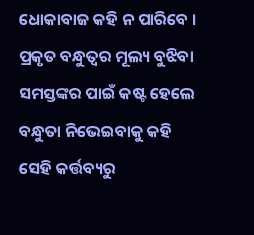ଧୋକାବାଜ କହି ନ ପାରିବେ । ପ୍ରକୃତ ବନ୍ଧୁତ୍ୱର ମୂଲ୍ୟ ବୁଝିବା ସମସ୍ତଙ୍କର ପାଇଁ କଷ୍ଟ ହେଲେ ବନ୍ଧୁତା ନିଭେଇବାକୁ କହି ସେହି କର୍ତ୍ତବ୍ୟରୁ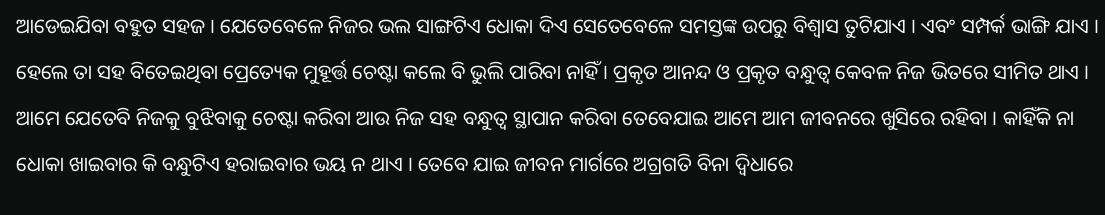ଆଡେଇଯିବା ବହୁତ ସହଜ । ଯେତେବେଳେ ନିଜର ଭଲ ସାଙ୍ଗଟିଏ ଧୋକା ଦିଏ ସେତେବେଳେ ସମସ୍ତଙ୍କ ଉପରୁ ବିଶ୍ବାସ ତୁଟିଯାଏ । ଏବଂ ସମ୍ପର୍କ ଭାଙ୍ଗି ଯାଏ । ହେଲେ ତା ସହ ବିତେଇଥିବା ପ୍ରେତ୍ୟେକ ମୁହୂର୍ତ୍ତ ଚେଷ୍ଟା କଲେ ବି ଭୁଲି ପାରିବା ନାହିଁ । ପ୍ରକୃତ ଆନନ୍ଦ ଓ ପ୍ରକୃତ ବନ୍ଧୁତ୍ୱ କେବଳ ନିଜ ଭିତରେ ସୀମିତ ଥାଏ । ଆମେ ଯେତେବି ନିଜକୁ ବୁଝିବାକୁ ଚେଷ୍ଟା କରିବା ଆଉ ନିଜ ସହ ବନ୍ଧୁତ୍ୱ ସ୍ଥାପାନ କରିବା ତେବେଯାଇ ଆମେ ଆମ ଜୀବନରେ ଖୁସିରେ ରହିବା । କାହିଁକି ନା ଧୋକା ଖାଇବାର କି ବନ୍ଧୁଟିଏ ହରାଇବାର ଭୟ ନ ଥାଏ । ତେବେ ଯାଇ ଜୀବନ ମାର୍ଗରେ ଅଗ୍ରଗତି ବିନା ଦ୍ବିଧାରେ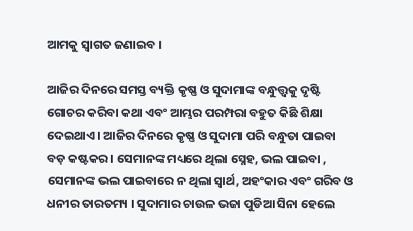ଆମକୁ ସ୍ୱାଗତ ଜଣାଇବ ।

ଆଜିର ଦିନରେ ସମସ୍ତ ବ୍ୟକ୍ତି କୃଷ୍ଣ ଓ ସୁଦାମାଙ୍କ ବନ୍ଧୁତ୍ତ୍ୱକୁ ଦୃଷ୍ଟି ଗୋଚର କରିବା କଥା ଏବଂ ଆମ୍ଭର ପରମ୍ପରା ବହୁତ କିଛି ଶିକ୍ଷା ଦେଇଥାଏ । ଆଜିର ଦିନରେ କୃଷ୍ଣ ଓ ସୁଦାମା ପରି ବନ୍ଧୁତା ପାଇବା ବଡ଼ କଷ୍ଟକର । ସେମାନଙ୍କ ମଧ୍ୟରେ ଥିଲା ସ୍ନେହ, ଭଲ ପାଇବା , ସେମାନଙ୍କ ଭଲ ପାଇବାରେ ନ ଥିଲା ସ୍ୱାର୍ଥ, ଅହଂକାର ଏବଂ ଗରିବ ଓ ଧନୀର ତାରତମ୍ୟ । ସୁଦାମାର ଚାଉଳ ଭଜା ପୁଡିଆ ସିନା ହେଲେ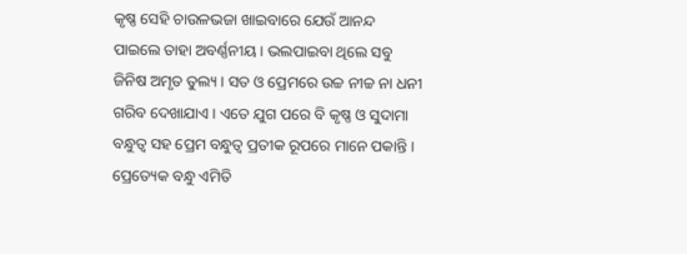କୃଷ୍ଣ ସେହି ଚାଉଳଭଜା ଖାଇବାରେ ଯେଉଁ ଆନନ୍ଦ ପାଇଲେ ତାହା ଅବର୍ଣ୍ଣନୀୟ । ଭଲପାଇବା ଥିଲେ ସବୁ ଜିନିଷ ଅମୃତ ତୁଲ୍ୟ । ସତ ଓ ପ୍ରେମରେ ଉଚ୍ଚ ନୀଚ୍ଚ ନା ଧନୀ ଗରିବ ଦେଖାଯାଏ । ଏତେ ଯୁଗ ପରେ ବି କୃଷ୍ଣ ଓ ସୁଦାମା ବନ୍ଧୁତ୍ୱ ସହ ପ୍ରେମ ବନ୍ଧୁତ୍ୱ ପ୍ରତୀକ ରୂପରେ ମାନେ ପକାନ୍ତି । ପ୍ରେତ୍ୟେକ ବନ୍ଧୁ ଏମିତି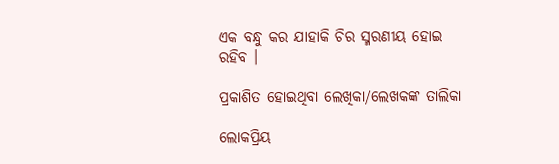ଏକ ବନ୍ଧୁ କର ଯାହାକି ଚିର ସ୍ମରଣୀୟ ହୋଇ ରହିବ ।

ପ୍ରକାଶିତ ହୋଇଥିବା ଲେଖିକା/ଲେଖକଙ୍କ ତାଲିକା

ଲୋକପ୍ରିୟ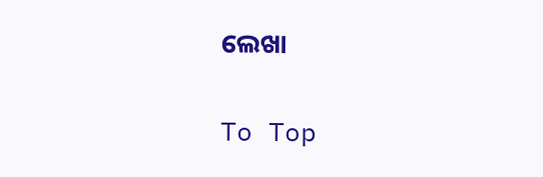ଲେଖା

To Top